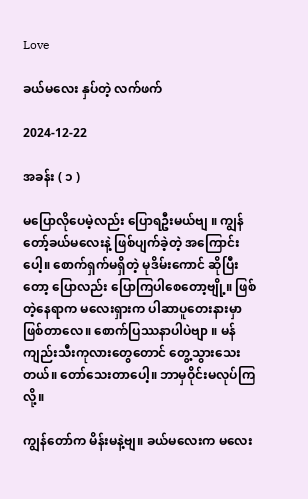Love

ခယ်မလေး နှပ်တဲ့ လက်ဖက်

2024-12-22

အခန်း ( ၁ )

မပြောလိုပေမဲ့လည်း ပြောရဦးမယ်ဗျ ။ ကျွန်တော့်ခယ်မလေးနဲ့ ဖြစ်ပျက်ခဲ့တဲ့ အကြောင်းပေါ့။ စောက်ရှက်မရှိတဲ့ မုဒိမ်းကောင် ဆိုပြီးတော့ ပြောလည်း ပြောကြပါစေတော့ဗျို့။ ဖြစ်တဲ့နေရာက မလေးရှားက ပါဆာပူတေးနားမှာ ဖြစ်တာလေ။ စောက်ပြဿနာပါပဲဗျာ ။ မန်ကျည်းသီးကုလားတွေတောင် တွေ့သွားသေးတယ်။ တော်သေးတာပေါ့။ ဘာမှဝိုင်းမလုပ်ကြလို့။

ကျွန်တော်က မိန်းမနဲ့ဗျ။ ခယ်မလေးက မလေး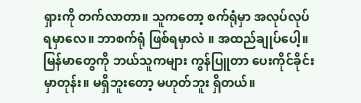ရှားကို တက်လာတာ။ သူကတော့ စက်ရုံမှာ အလုပ်လုပ်ရမှာလေ။ ဘာစက်ရုံ ဖြစ်ရမှာလဲ ။ အထည်ချုပ်ပေါ့။ မြန်မာတွေကို ဘယ်သူကများ ကွန်ပြူတာ ပေးကိုင်ခိုင်းမှာတုန်း။ မရှိဘူးတော့ မဟုတ်ဘူး ရှိတယ်။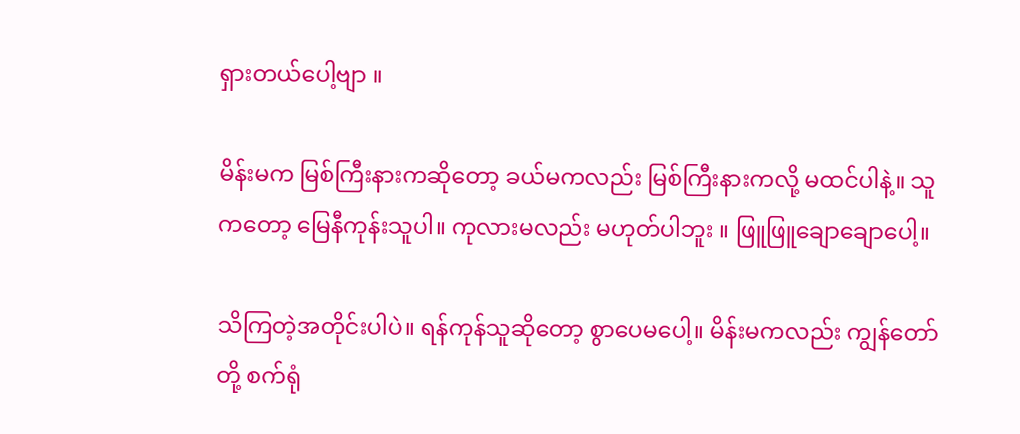ရှားတယ်ပေါ့ဗျာ ။

မိန်းမက မြစ်ကြီးနားကဆိုတော့ ခယ်မကလည်း မြစ်ကြီးနားကလို့ မထင်ပါနဲ့။ သူကတော့ မြေနီကုန်းသူပါ။ ကုလားမလည်း မဟုတ်ပါဘူး ။ ဖြူဖြူချောချောပေါ့။

သိကြတဲ့အတိုင်းပါပဲ။ ရန်ကုန်သူဆိုတော့ စွာပေမပေါ့။ မိန်းမကလည်း ကျွန်တော်တို့ စက်ရုံ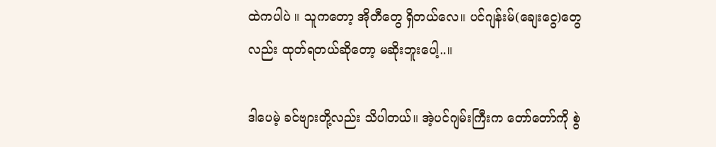ထဲကပါပဲ ။ သူကတော့ အိုတီတွေ ရှိတယ်လေ။ ပင်ဂျန်းမ်(ချေးငွေ)တွေလည်း ထုတ်ရတယ်ဆိုတော့ မဆိုးဘူးပေါ့..။

ဒါပေမဲ့ ခင်ဗျားတို့လည်း သိပါတယ်။ အဲ့ပင်ဂျမ်းကြီးက တော်တော်ကို စွဲ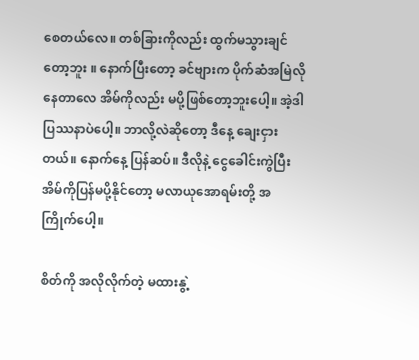စေတယ်လေ။ တစ်ခြားကိုလည်း ထွက်မသွားချင်တော့ဘူး ။ နောက်ပြီးတော့ ခင်ဗျားက ပိုက်ဆံအမြဲလိုနေတာလေ အိမ်ကိုလည်း မပို့ဖြစ်တော့ဘူးပေါ့။ အဲ့ဒါ ပြဿနာပဲပေါ့။ ဘာလို့လဲဆိုတော့ ဒီနေ့ ချေးငှားတယ်။ နောက်နေ့ ပြန်ဆပ်။ ဒီလိုနဲ့ ငွေခေါင်းကွဲပြီး အိမ်ကိုပြန်မပို့နိုင်တော့ မလာယုအောရမ်းတို့ အကြိုက်ပေါ့။

စိတ်ကို အလိုလိုက်တဲ့ မထားနွဲ့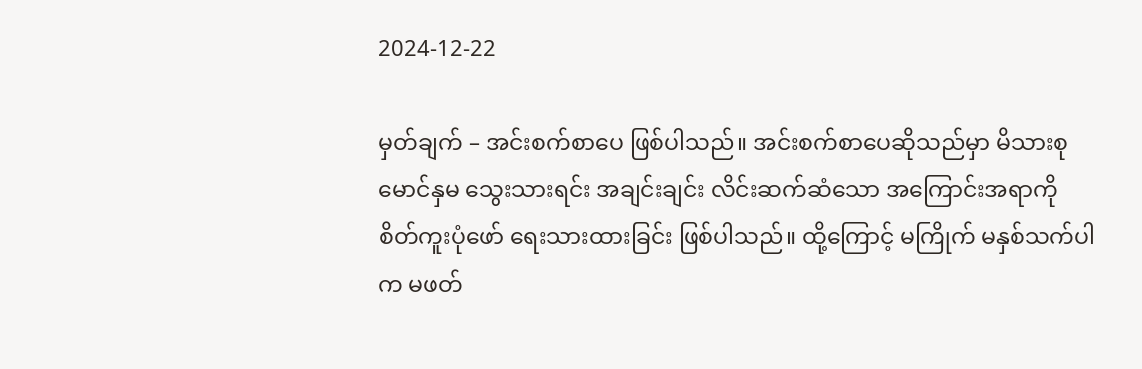2024-12-22

မှတ်ချက် – အင်းစက်စာပေ ဖြစ်ပါသည်။ အင်းစက်စာပေဆိုသည်မှာ မိသားစု မောင်နှမ သွေးသားရင်း အချင်းချင်း လိင်းဆက်ဆံသော အကြောင်းအရာကို စိတ်ကူးပုံဖော် ရေးသားထားခြင်း ဖြစ်ပါသည်။ ထို့ကြောင့် မကြိုက် မနှစ်သက်ပါက မဖတ်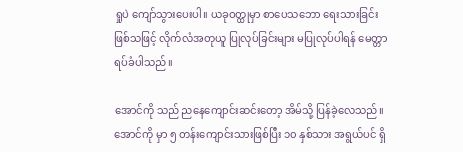ရှုပဲ ကျော်သွားပေးပါ။ ယခုဝတ္ထုမှာ စာပေသဘော ရေးသားခြင်း ဖြစ်သဖြင့် လိုက်လံအတုယူ ပြုလုပ်ခြင်းများ မပြုလုပ်ပါရန် မေတ္တာရပ်ခံပါသည်။

အောင်ကို သည် ညနေကျောင်းဆင်းတော့ အိမ်သို့ ပြန်ခဲ့လေသည်။ အောင်ကို မှာ ၅ တန်းကျောင်းသားဖြစ်ပြီး ၁၀ နှစ်သား အရွယ်ပင် ရှိ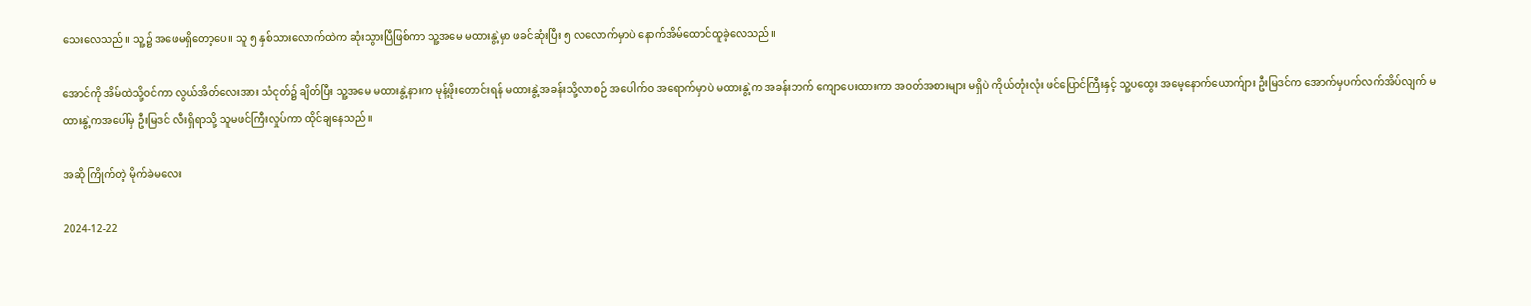သေးလေသည်။ သူ့၌ အဖေမရှိတော့ပေ။ သူ ၅ နှစ်သားလောက်ထဲက ဆုံးသွားပြီဖြစ်ကာ သူ့အမေ မထားနွဲ့မှာ ဖခင်ဆုံးပြီး ၅ လလောက်မှာပဲ နောက်အိမ်ထောင်ထူခဲ့လေသည်။

အောင်ကို အိမ်ထဲသို့ဝင်ကာ လွယ်အိတ်လေးအား သံငုတ်၌ ချိတ်ပြီး သူ့အမေ မထားနွဲ့နားက မုန့်ဖိုးတောင်းရန် မထားနွဲ့အခန်းသို့လာစဉ် အပေါက်ဝ အရောက်မှာပဲ မထားနွဲ့က အခန်းဘက် ကျောပေးထားကာ အဝတ်အစားများ မရှိပဲ ကိုယ်တုံးလုံး ဖင်ပြောင်ကြီးနှင့် သူ့ပထွေး အမေ့နောက်ယောက်ျား ဦးမြဒင်က အောက်မှပက်လက်အိပ်လျက် မထားနွဲ့ကအပေါ်မှ ဦးမြဒင် လီးရှိရာသို့ သူမဖင်ကြီးလှုပ်ကာ ထိုင်ချနေသည်။

အဆို ကြိုက်တဲ့ မိုက်ခဲမလေး

2024-12-22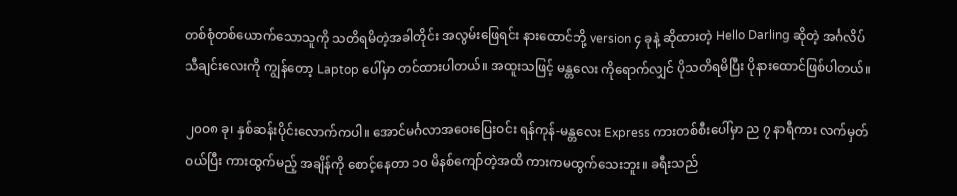တစ်စုံတစ်ယောက်သောသူကို သတိရမိတဲ့အခါတိုင်း အလွမ်းဖြေရင်း နားထောင်ဘို့ version ၄ ခုနဲ့ ဆိုထားတဲ့ Hello Darling ဆိုတဲ့ အင်္ဂလိပ် သီချင်းလေးကို ကျွန်တော့ Laptop ပေါ်မှာ တင်ထားပါတယ်။ အထူးသဖြင့် မန္တလေး ကိုရောက်လျှင် ပိုသတိရမိပြီး ပိုနားထောင်ဖြစ်ပါတယ်။

၂၀ဝ၈ ခု၊ နှစ်ဆန်းပိုင်းလောက်ကပါ။ အောင်မင်္ဂလာအဝေးပြေးဝင်း ရန်ကုန်-မန္တလေး Express ကားတစ်စီးပေါ်မှာ ည ၇ နာရီကား လက်မှတ်ဝယ်ပြီး ကားထွက်မည့် အချိန်ကို စောင့်နေတာ ၁၀ မိနစ်ကျော်တဲ့အထိ ကားကမထွက်သေးဘူး။ ခရီးသည်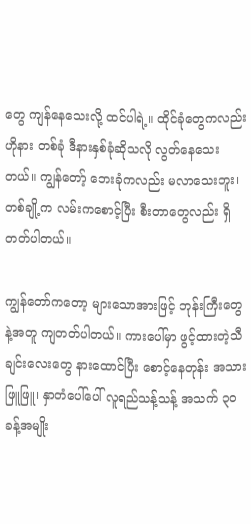တွေ ကျန်နေသေးလို့ ထင်ပါရဲ့။ ထိုင်ခုံတွေကလည်း ဟိုနား တစ်ခုံ ဒီနားနှစ်ခုံဆိုသလို လွတ်နေသေးတယ်။ ကျွန်တော့် ဘေးခုံကလည်း မလာသေးဘူး၊ တစ်ချို့က လမ်းကစောင့်ပြီး စီးတာတွေလည်း ရှိတတ်ပါတယ်။

ကျွန်တော်ကတော့ များသောအားဖြင့် ဘုန်းကြီးတွေနဲ့အတူ ကျတတ်ပါတယ်။ ကားပေါ်မှာ ဖွင့်ထားတဲ့သီချင်းလေးတွေ နားထောင်ပြီး စောင့်နေတုန်း အသားဖြူဖြူ၊ နှာတံပေါ်ပေါ် လူရည်သန့်သန့် အသက် ၃၀ ခန့်အမျိုး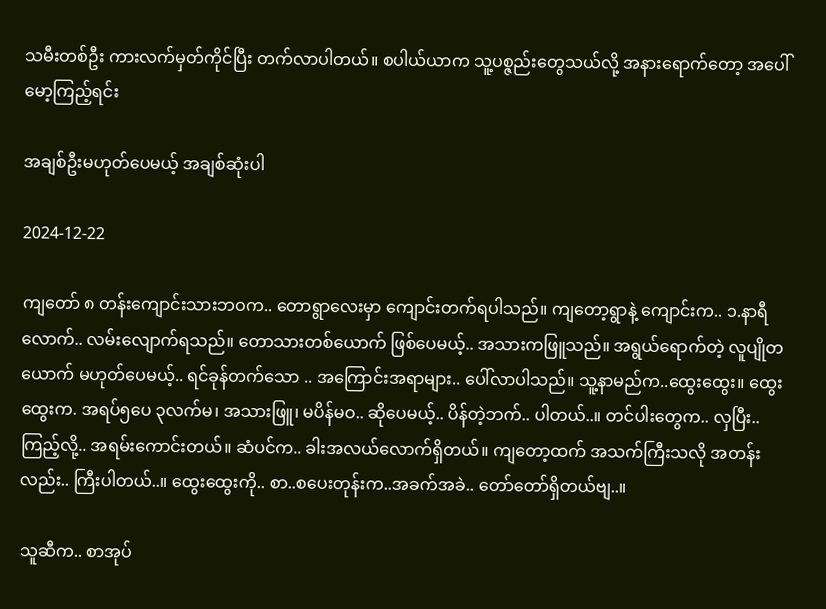သမီးတစ်ဦး ကားလက်မှတ်ကိုင်ပြီး တက်လာပါတယ်။ စပါယ်ယာက သူ့ပစ္ဇည်းတွေသယ်လို့ အနားရောက်တော့ အပေါ်မော့ကြည့်ရင်း

အချစ်ဦးမဟုတ်ပေမယ့် အချစ်ဆုံးပါ

2024-12-22

ကျတော် ၈ တန်းကျောင်းသားဘဝက.. တောရွာလေးမှာ ကျောင်းတက်ရပါသည်။ ကျတော့ရွာနဲ့ ကျောင်းက.. ၁.နာရီလောက်.. လမ်းလျောက်ရသည်။ တောသားတစ်ယောက် ဖြစ်ပေမယ့်.. အသားကဖြူသည်။ အရွယ်ရောက်တဲ့ လူပျိုတယောက် မဟုတ်ပေမယ့်.. ရင်ခုန်တက်သော .. အကြောင်းအရာများ.. ပေါ်လာပါသည်။ သူ့နာမည်က..ထွေးထွေး။ ထွေးထွေးက. အရပ်၅ပေ ၃လက်မ၊ အသားဖြူ၊ မပိန်မဝ.. ဆိုပေမယ့်.. ပိန်တဲ့ဘက်.. ပါတယ်..။ တင်ပါးတွေက.. လှပြီး.. ကြည့်လို့.. အရမ်းကောင်းတယ်။ ဆံပင်က.. ခါးအလယ်လောက်ရှိတယ်။ ကျတော့ထက် အသက်ကြီးသလို အတန်းလည်း.. ကြီးပါတယ်..။ ထွေးထွေးကို.. စာ..စပေးတုန်းက..အခက်အခဲ.. တော်တော်ရှိတယ်ဗျ..။

သူဆီက.. စာအုပ်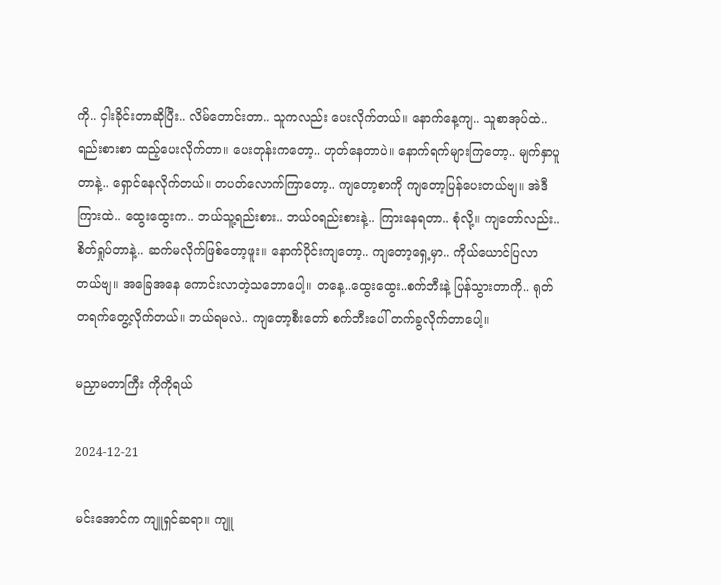ကို.. ငှါးခိုင်းတာဆိုပြီး.. လိမ်တောင်းတာ.. သူကလည်း ပေးလိုက်တယ်။ နောက်နေ့ကျ.. သူစာအုပ်ထဲ.. ရည်းစားစာ ထည့်ပေးလိုက်တာ။ ပေးတုန်းကတော့.. ဟုတ်နေတာပဲ။ နောက်ရက်များကြတော့.. မျက်နှာပူတာနဲ့.. ရှောင်နေလိုက်တယ်။ တပတ်လောက်ကြာတော့.. ကျတော့စာကို ကျတော့ပြန်ပေးတယ်ဗျ။ အဲဒီကြားထဲ.. ထွေးထွေးက.. ဘယ်သူ့ရည်းစား.. ဘယ်ဝရည်းစားနဲ့.. ကြားနေရတာ.. စုံလို့။ ကျတော်လည်း.. စိတ်ရှုပ်တာနဲ့.. ဆက်မလိုက်ဖြစ်တော့ဖူး။ နောက်ပိုင်းကျတော့.. ကျတော့ရှေ့မှာ.. ကိုယ်ယောင်ပြလာတယ်ဗျ။ အခြေအနေ ကောင်းလာတဲ့သဘောပေါ့။ တနေ့..ထွေးထွေး..စက်ဘီးနဲ့ ပြန်သွားတာကို.. ရုတ်တရက်တွေ့လိုက်တယ်။ ဘယ်ရမလဲ.. ကျတော့စီးတော် စက်ဘီးပေါ် တက်ခွလိုက်တာပေါ့။

မညှာမတာကြီး ကိုကိုရယ်

2024-12-21

မင်းအောင်က ကျူရှင်ဆရာ။ ကျူ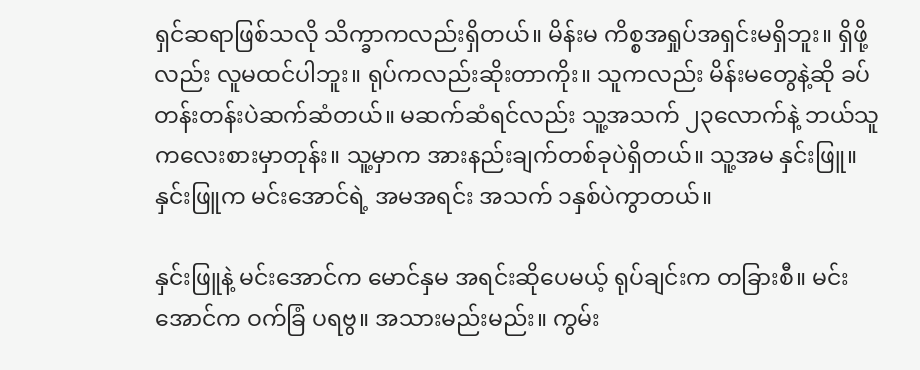ရှင်ဆရာဖြစ်သလို သိက္ခာကလည်းရှိတယ်။ မိန်းမ ကိစ္စအရှုပ်အရှင်းမရှိဘူး။ ရှိဖို့လည်း လူမထင်ပါဘူး။ ရုပ်ကလည်းဆိုးတာကိုး။ သူကလည်း မိန်းမတွေနဲ့ဆို ခပ်တန်းတန်းပဲဆက်ဆံတယ်။ မဆက်ဆံရင်လည်း သူ့အသက် ၂၃လောက်နဲ့ ဘယ်သူကလေးစားမှာတုန်း။ သူ့မှာက အားနည်းချက်တစ်ခုပဲရှိတယ်။ သူ့အမ နှင်းဖြူ။ နှင်းဖြူက မင်းအောင်ရဲ့ အမအရင်း အသက် ၁နှစ်ပဲကွာတယ်။

နှင်းဖြူနဲ့ မင်းအောင်က မောင်နှမ အရင်းဆိုပေမယ့် ရုပ်ချင်းက တခြားစီ။ မင်းအောင်က ဝက်ခြံ ပရဗွ။ အသားမည်းမည်း။ ကွမ်း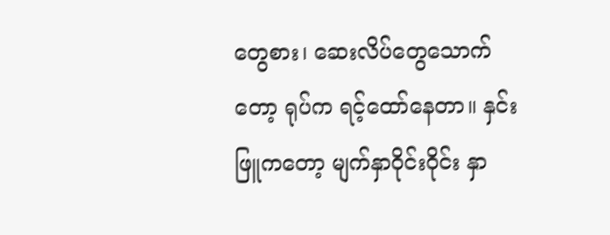တွေစား၊ ဆေးလိပ်တွေသောက်တော့ ရုပ်က ရင့်ထော်နေတာ။ နှင်းဖြူကတော့ မျက်နှာဝိုင်းဝိုင်း နှာ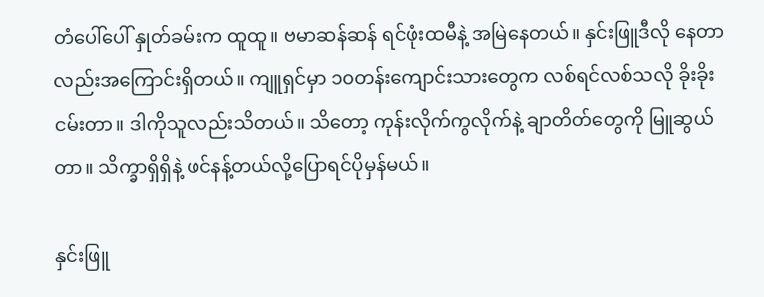တံပေါ်ပေါ် နှုတ်ခမ်းက ထူထူ။ ဗမာဆန်ဆန် ရင်ဖုံးထမီနဲ့ အမြဲနေတယ်။ နှင်းဖြူဒီလို နေတာလည်းအကြောင်းရှိတယ်။ ကျူရှင်မှာ ၁၀တန်းကျောင်းသားတွေက လစ်ရင်လစ်သလို ခိုးခိုးငမ်းတာ။ ဒါကိုသူလည်းသိတယ်။ သိတော့ ကုန်းလိုက်ကွလိုက်နဲ့ ချာတိတ်တွေကို မြူဆွယ်တာ။ သိက္ခာရှိရှိနဲ့ ဖင်နန့်တယ်လို့ပြောရင်ပိုမှန်မယ်။

နှင်းဖြူ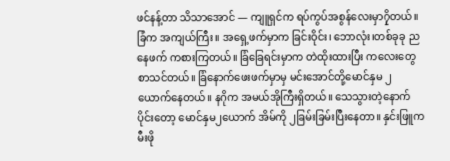ဖင်နန့်တာ သိသာအောင် — ကျူရှင်က ရပ်ကွပ်အစွန်လေးမှာ၇ှိတယ်။ခြံက အကျယ်ကြီး။ အရှေ့ဖက်မှာက ခြင်းဝိုင်း၊ ဘောလုံး၊တစ်ခုခု ညနေဖက် ကစားကြတယ်။ ခြံခြေရင်းမှာက တဲထိုးထားပြီး ကလေးတွေစာသင်တယ်။ ခြံနောက်ဖေးဖက်မှာမှ မင်းအောင်တို့မောင်နှမ ၂ယောက်နေတယ်။ နဂိုက အမယ်အိုကြီးရှိတယ်။ သေသွားတဲ့နောက်ပိုင်းတော့ မောင်နှမ၂ယောက် အိမ်ကို ၂ခြမ်းခြမ်းပြီးနေတာ။ နှင်းဖြူက မီးဖို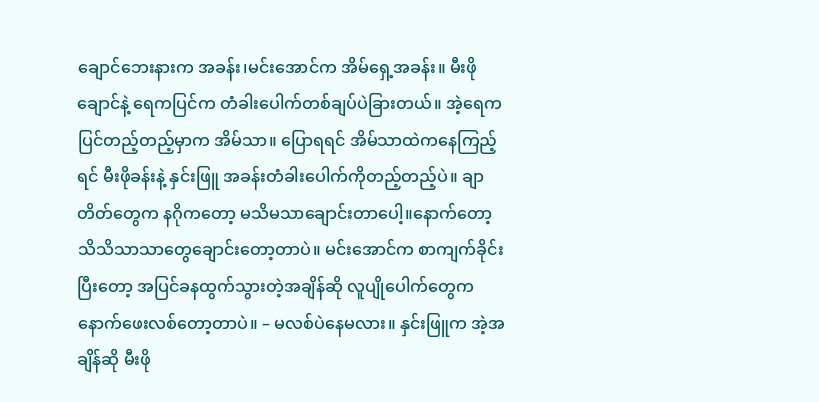ချောင်ဘေးနားက အခန်း၊မင်းအောင်က အိမ်ရှေ့အခန်း။ မီးဖိုချောင်နဲ့ ရေကပြင်က တံခါးပေါက်တစ်ချပ်ပဲခြားတယ်။ အဲ့ရေကပြင်တည့်တည့်မှာက အိမ်သာ။ ပြောရရင် အိမ်သာထဲကနေကြည့်ရင် မီးဖိုခန်းနဲ့ နှင်းဖြူ အခန်းတံခါးပေါက်ကိုတည့်တည့်ပဲ။ ချာတိတ်တွေက နဂိုကတော့ မသိမသာချောင်းတာပေါ့။နောက်တော့ သိသိသာသာတွေချောင်းတော့တာပဲ။ မင်းအောင်က စာကျက်ခိုင်းပြီးတော့ အပြင်ခနထွက်သွားတဲ့အချိန်ဆို လူပျိုပေါက်တွေက နောက်ဖေးလစ်တော့တာပဲ။ – မလစ်ပဲနေမလား။ နှင်းဖြူက အဲ့အချိန်ဆို မီးဖို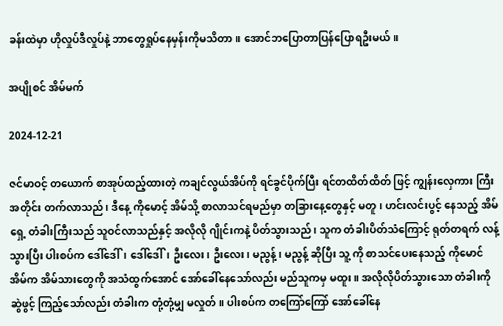ခန်းထဲမှာ ဟိုလှုပ်ဒီလှုပ်နဲ့ ဘာတွေရှုပ်နေမှန်းကိုမသိတာ။ အောင်ဘပြောတာပြန်ပြောရဦးမယ်။

အပျိုစင် အိမ်မက်

2024-12-21

ဇင်မာဝင့် တယောက် စာအုပ်ထည့်ထားတဲ့ ကချင်လွယ်အိပ်ကို ရင်ခွင်ပိုက်ပြီး ရင်တထိတ်ထိတ် ဖြင့် ကျွန်းလှေကား ကြီးအတိုင်း တက်လာသည်၊ ဒီနေ့ ကိုမောင့် အိမ်သို့ စာလာသင်ရမည်မှာ တခြားနေ့တွေနှင့် မတူ၊ ဟင်းလင်းပွင့် နေသည့် အိမ်ရှေ့ တံခါးကြီးသည် သူဝင်လာသည်နှင့် အလိုလို ဂျိုင်းကနဲ့ ပိတ်သွားသည်၊ သူက တံခါးပိတ်သံကြောင့် ရုတ်တရက် လန့်သွားပြီး ပါးစပ်က ဒေါ်ဒေါ်၊ ဒေါ်ဒေါ်၊ ဦးလေး၊ ဦးလေး၊ မညွန့်၊ မညွန့် ဆိုပြီး သူ့ ကို စာသင်ပေးနေသည့် ကိုမောင် အိမ်က အိမ်သားတွေကို အသံထွက်အောင် အော်ခေါ်နေသော်လည်း မည်သူကမှ မထူး။ အလိုလိုပိတ်သွားသော တံခါးကို ဆွဲဖွင့် ကြည့်သော်လည်း တံခါးက တုံ့တုံ့မျှ မလှုတ်။ ပါးစပ်က တကြော်ကြော် အော်ခေါ်နေ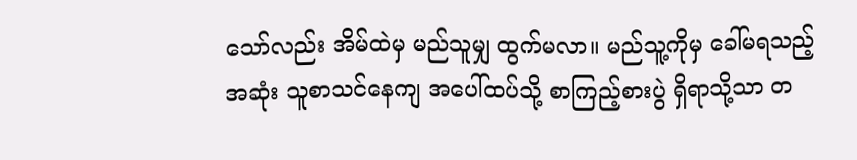သော်လည်း အိမ်ထဲမှ မည်သူမျှ ထွက်မလာ။ မည်သူ့ကိုမှ ခေါ်မရသည့် အဆုံး သူစာသင်နေကျ အပေါ်ထပ်သို့ စာကြည့်စားပွဲ ရှိရာသို့သာ တ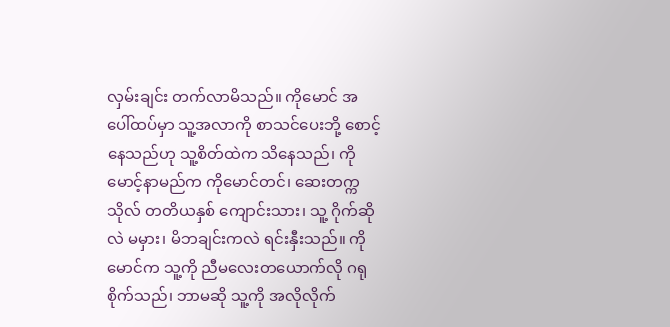လှမ်းချင်း တက်လာမိသည်။ ကိုမောင် အပေါ်ထပ်မှာ သူ့အလာကို စာသင်ပေးဘို့ စောင့်နေသည်ဟု သူ့စိတ်ထဲက သိနေသည်၊ ကိုမောင့်နာမည်က ကိုမောင်တင်၊ ဆေးတက္ကသိုလ် တတိယနှစ် ကျောင်းသား၊ သူ့ ဂိုက်ဆိုလဲ မမှား၊ မိဘချင်းကလဲ ရင်းနှီးသည်။ ကိုမောင်က သူ့ကို ညီမလေးတယောက်လို ဂရုစိုက်သည်၊ ဘာမဆို သူ့ကို အလိုလိုက်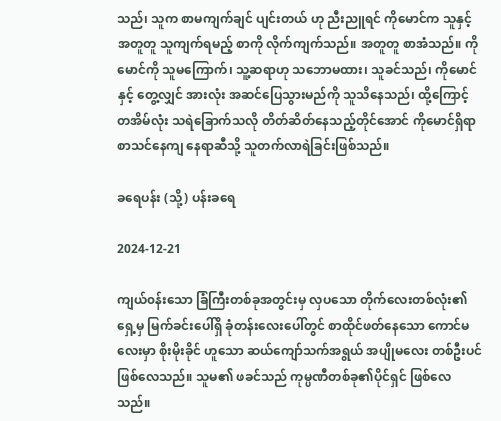သည်၊ သူက စာမကျက်ချင် ပျင်းတယ် ဟု ညီးညူရင် ကိုမောင်က သူနှင့် အတူတူ သူကျက်ရမည့် စာကို လိုက်ကျက်သည်။ အတူတူ စာအံသည်။ ကိုမောင်ကို သူမကြောက်၊ သူ့ဆရာဟု သဘောမထား၊ သူခင်သည်၊ ကိုမောင်နှင့် တွေ့လျှင် အားလုံး အဆင်ပြေသွားမည်ကို သူသိနေသည်၊ ထို့ကြောင့် တအိမ်လုံး သရဲခြောက်သလို တိတ်ဆိတ်နေသည့်တိုင်အောင် ကိုမောင်ရှိရာ စာသင်နေကျ နေရာဆီသို့ သူတက်လာရဲခြင်းဖြစ်သည်။

ခရေပန်း (သို့) ပန်းခရေ

2024-12-21

ကျယ်၀န်းသော ခြံကြီးတစ်ခုအတွင်းမှ လှပသော တိုက်လေးတစ်လုံး၏ရှေ့မှ မြက်ခင်းပေါ်ရှိ ခုံတန်းလေးပေါ်တွင် စာထိုင်ဖတ်နေသော ကောင်မလေးမှာ စိုးမိုးခိုင် ဟူသော ဆယ်ကျော်သက်အရွယ် အပျိုမလေး တစ်ဦးပင် ဖြစ်လေသည်။ သူမ၏ ဖခင်သည် ကုမ္ပဏီတစ်ခု၏ပိုင်ရှင် ဖြစ်လေသည်။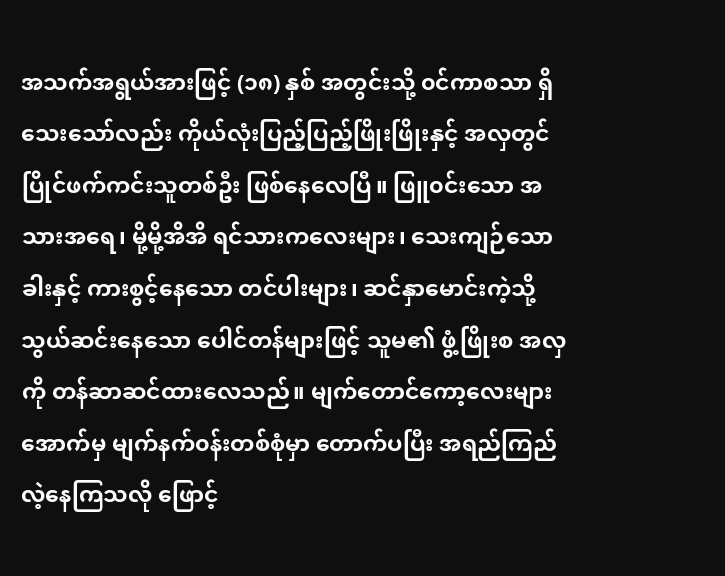အသက်အရွယ်အားဖြင့် (၁၈) နှစ် အတွင်းသို့ ၀င်ကာစသာ ရှိသေးသော်လည်း ကိုယ်လုံးပြည့်ပြည့်ဖြိုးဖြိုးနှင့် အလှတွင် ပြိုင်ဖက်ကင်းသူတစ်ဦး ဖြစ်နေလေပြီ။ ဖြူ၀င်းသော အသားအရေ၊ မို့မို့အိအိ ရင်သားကလေးများ၊ သေးကျဉ်သောခါးနှင့် ကားစွင့်နေသော တင်ပါးများ၊ ဆင်နှာမောင်းကဲ့သို့ သွယ်ဆင်းနေသော ပေါင်တန်များဖြင့် သူမ၏ ဖွံ့ဖြိုးစ အလှကို တန်ဆာဆင်ထားလေသည်။ မျက်တောင်ကော့လေးများအောက်မှ မျက်နက်၀န်းတစ်စုံမှာ တောက်ပပြီး အရည်ကြည်လဲ့နေကြသလို ဖြောင့်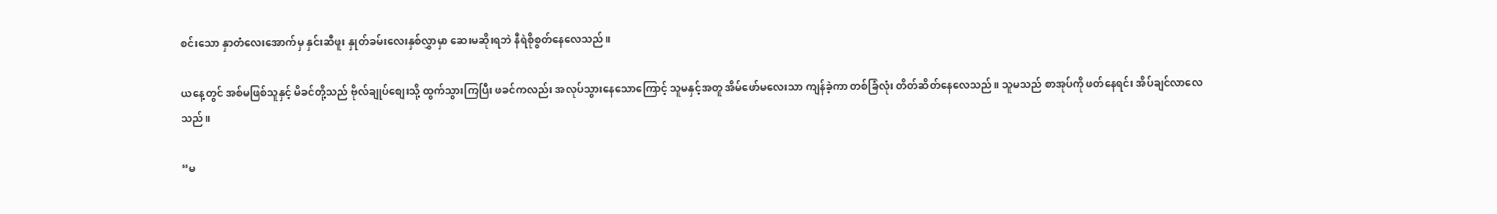စင်းသော နှာတံလေးအောက်မှ နှင်းဆီဖူး နှုတ်ခမ်းလေးနှစ်လွှာမှာ ဆေးမဆိုးရဘဲ နီရဲစိုစွတ်နေလေသည်။

ယနေ့တွင် အစ်မဖြစ်သူနှင့် မိခင်တို့သည် ဗိုလ်ချုပ်စျေးသို့ ထွက်သွားကြပြီး ဖခင်ကလည်း အလုပ်သွားနေသောကြောင့် သူမနှင့်အတူ အိမ်ဖော်မလေးသာ ကျန်ခဲ့ကာ တစ်ခြံလုံး တိတ်ဆိတ်နေလေသည်။ သူမသည် စာအုပ်ကို ဖတ်နေရင်း အိပ်ချင်လာလေသည်။

“မ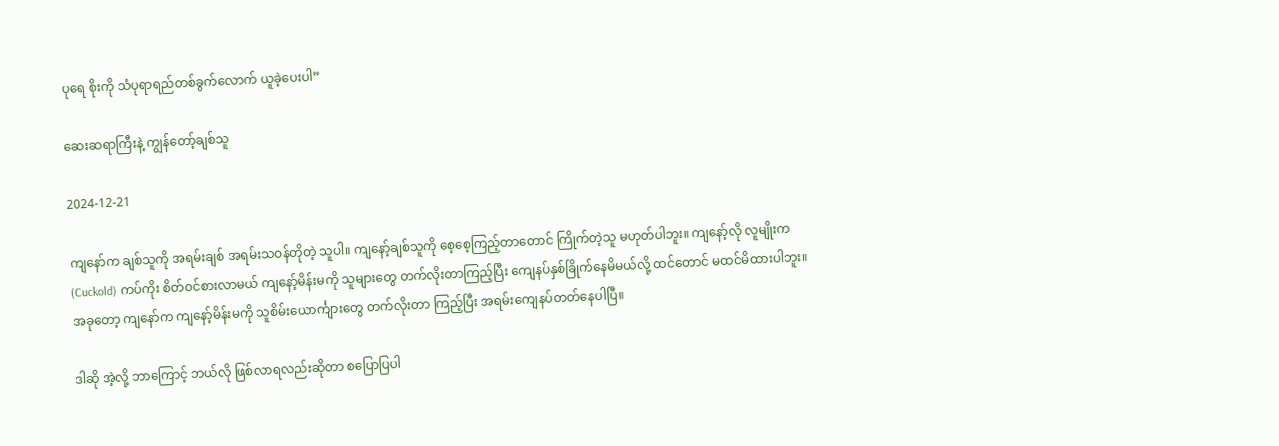ပုရေ စိုးကို သံပုရာရည်တစ်ခွက်လောက် ယူခဲ့ပေးပါ”

ဆေးဆရာကြီးနဲ့ ကျွန်တော့်ချစ်သူ

2024-12-21

ကျနော်က ချစ်သူကို အရမ်းချစ် အရမ်းသဝန်တိုတဲ့ သူပါ။ ကျ‌နော့်ချစ်သူကို စေ့စေ့ကြည့်တာတောင် ကြိုက်တဲ့သူ မဟုတ်ပါဘူး။ ကျနော့်လို လူမျိုးက (Cuckold) ကပ်ကိုး စိတ်ဝင်စားလာမယ် ကျနော့်မိန်းမကို သူများတွေ တက်လိုးတာကြည့်ပြီး ကျေနပ်နှစ်ခြိုက်နေမိမယ်လို့ ထင်တောင် မထင်မိထားပါဘူး။ အခုတော့ ကျနော်က ကျနော့်မိန်းမကို သူစိမ်း‌ယောင်္ကျားတွေ တက်လိုးတာ ကြည့်ပြီး အရမ်းကျေနပ်တတ်နေပါပြီ။

ဒါဆို အဲ့လို့ ဘာကြောင့် ဘယ်လို ဖြစ်လာရလည်းဆိုတာ စပြောပြပါ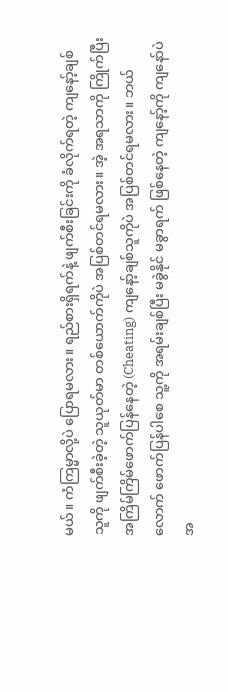မယ်။ ကံကြမ္မာလို့ပဲ ပြောရမလား။ ရည်စားရှိရက်နဲ့ ဖျက်စီးခြင်းကို ခံလိုက်ရတဲ့ ကျနော့်ချစ်သူကို ဖျက်စီးခဲ့တဲ့ သူယုတ်မာ တစ်ယောက်ကိုပဲ အပြစ်တင်ရမလား။ အဲ့ အရသာကို ကြိုက်ပြီး အကြိမ်ကြိမ်ဖောက်ပြန်နေတဲ့ (Cheating) ကျနော့်ချစ်သူကိုပဲ အပြစ်တင်ရမလား။ ဘယ်လောက် ဖောက်ပြန်ပါစေ သူ့ကို အရမ်းချစ်ပြီး မခွဲနိုင် မခွာရက် ဖြစ်နေတဲ့ ကျနော့်ကို ကျနော်ပဲ အ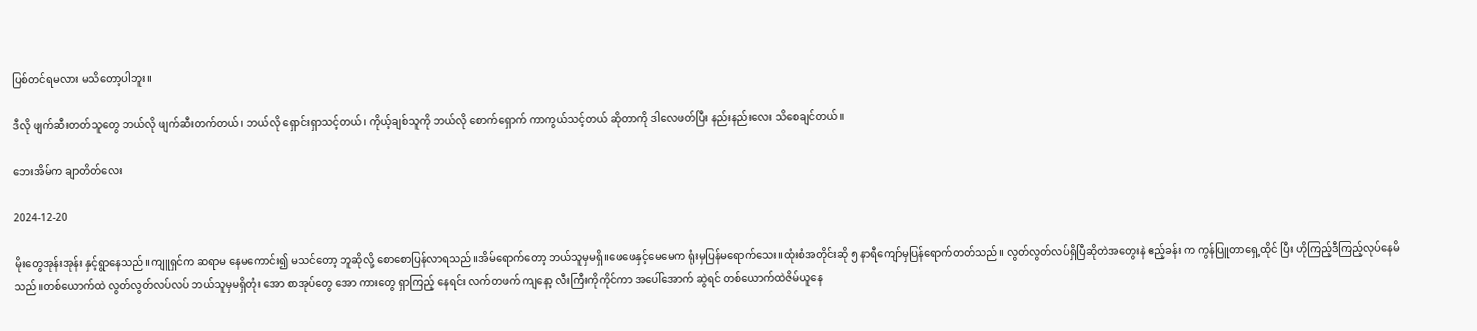ပြစ်တင်ရမလား မသိတော့ပါဘူး။

ဒီလို ဖျက်ဆီးတတ်သူတွေ ဘယ်လို ဖျက်ဆီးတက်တယ်၊ ဘယ်လို ရှောင်းရှာသင့်တယ်၊ ကိုယ့်ချစ်သူကို ဘယ်လို စောက်ရှောက် ကာကွယ်သင့်တယ် ဆိုတာကို ဒါလေဖတ်ပြီး နည်းနည်းလေး သိစေချင်တယ်။

ဘေးအိမ်က ချာတိတ်လေး

2024-12-20

မိုးတွေအုန်းအုန်း နှင့်ရွာနေသည်။ကျူရှင်က ဆရာမ နေမကောင်း၍ မသင်တော့ ဘူဆိုလို့ စောစောပြန်လာရသည်။အိမ်ရောက်တော့ ဘယ်သူမှမရှိ။ဖေဖေနှင့်မေမေက ရုံးမှပြန်မရောက်သေး။ထုံးစံအတိုင်းဆို ၅ နာရီကျော်မှပြန်ရောက်တတ်သည်။ လွတ်လွတ်လပ်ရှိပြီဆိုတဲအတွေးနဲ ဧည့်ခန်း က ကွန်ပြူတာရှေ့ထိုင် ပြီး ဟိုကြည့်ဒီကြည့်လုပ်နေမိသည်။တစ်ယောက်ထဲ လွတ်လွတ်လပ်လပ် ဘယ်သူမှမရှိတုံး အော စာအုပ်တွေ အော ကားတွေ ရှာကြည့် နေရင်း လက်တဖက် ကျနော့ လီးကြီးကိုကိုင်ကာ အပေါ်အောက် ဆွဲရင် တစ်ယောက်ထဲဇိမ်ယူနေ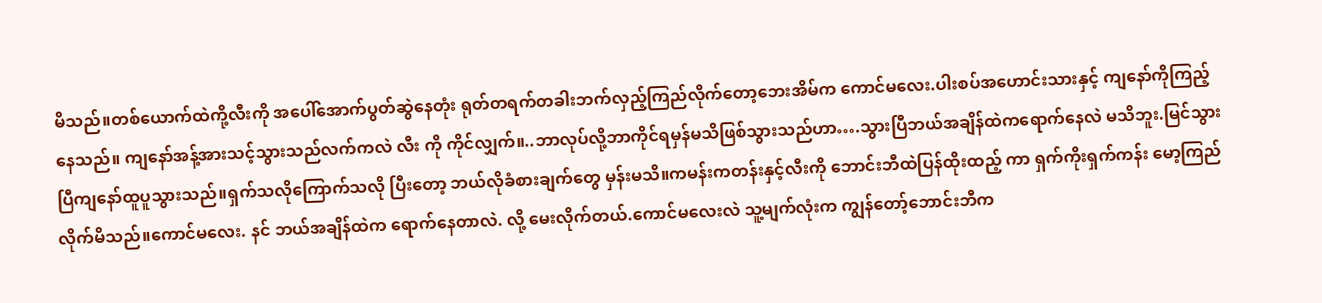မိသည်။တစ်ယောက်ထဲကို့လီးကို အပေါ်အောက်ပွတ်ဆွဲနေတုံး ရုတ်တရက်တခါးဘက်လှည့်ကြည်လိုက်တော့ဘေးအိမ်က ကောင်မလေး.ပါးစပ်အဟောင်းသားနှင့် ကျနော်ကိုကြည့်နေသည်။ ကျနော်အန့်အားသင့်သွားသည်လက်ကလဲ လီး ကို ကိုင်လျှက်။..ဘာလုပ်လို့ဘာကိုင်ရမှန်မသိဖြစ်သွားသည်ဟာ….သွားပြီဘယ်အချိန်ထဲကရောက်နေလဲ မသိဘူး.မြင်သွားပြီကျနော်ထူပူသွားသည်။ရှက်သလိုကြောက်သလို ပြီးတော့ ဘယ်လိုခံစားချက်တွေ မှန်းမသိ။ကမန်းကတန်းနှင့်လီးကို ဘောင်းဘီထဲပြန်ထိုးထည့် ကာ ရှက်ကိုးရှက်ကန်း မော့ကြည်လိုက်မိသည်။ကောင်မလေး. နင် ဘယ်အချိန်ထဲက ရောက်နေတာလဲ. လို့ မေးလိုက်တယ်.ကောင်မလေးလဲ သူ့မျက်လုံးက ကျွန်တော့်ဘောင်းဘီက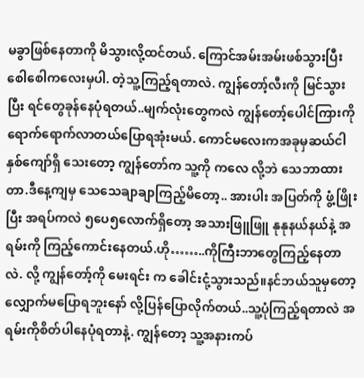မခွာဖြစ်နေတာကို မိသွားလို့ထင်တယ်. ကြောင်အမ်းအမ်းဖစ်သွားပြီး စေါစေါကလေးမှပါ. တဲ့သူ့ကြည့်ရတာလဲ. ကျွန်တော့်လီးကို မြင်သွားပြီး ရင်တွေခုန်နေပုံရတယ်..မျက်လုံးတွေကလဲ ကျွန်တော့်ပေါင်ကြားကို ရောက်ရောက်လာတယ်ပြောရအုံးမယ်. ကောင်မလေးကအခုမှဆယ်ငါနှစ်ကျော်ရှိ သေးတော့ ကျွန်တော်က သူ့ကို ကလေ လို့ဘဲ သေဘာထားတာ.ဒီနေ့ကျမှ သေသေချာချာကြည့်မိတော့.. အားပါး အပြတ်ကို ဖွံ့ဖြိုးပြီး အရပ်ကလဲ ၅ပေ၅လောက်ရှိတော့ အသားဖြူဖြူ နုနုနယ်နယ်နဲ့ အရမ်းကို ကြည့်ကောင်းနေတယ်.ဟို……..ကိုကြီးဘာတွေကြည့်နေတာလဲ. လို့ ကျွန်တော့်ကို မေးရင်း က ခေါင်းငုံ့သွားသည်။နင်ဘယ်သူမှတော့လျှောက်မပြောရဘူးနော် လို့ပြန်ပြောလိုက်တယ်..သူ့ပုံကြည့်ရတာလဲ အရမ်းကိုစိတ်ပါနေပုံရတာနဲ့. ကျွန်တော့ သူ့အနားကပ်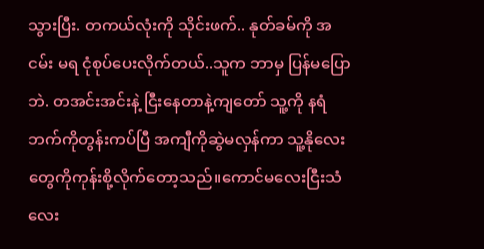သွားပြီး. တကယ်လုံးကို သိုင်းဖက်.. နုတ်ခမ်ကို အငမ်း မရ ငုံစုပ်ပေးလိုက်တယ်..သူက ဘာမှ ပြန်မပြောဘဲ. တအင်းအင်းနဲ့ ငြီးနေတာနဲ့ကျတော် သူ့ကို နရံဘက်ကိုတွန်းကပ်ပြီ အကျီကိုဆွဲမလှန်ကာ သူ့နိုလေးတွေကိုကုန်းစို့လိုက်တော့သည်။ကောင်မလေးငြီးသံလေး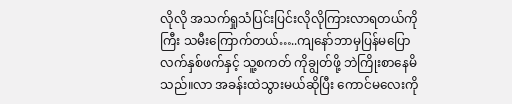လိုလို အသက်ရှုသံပြင်းပြင်းလိုလိုကြားလာရတယ်ကိုကြီး သမီးကြောက်တယ်…..ကျနော်ဘာမှပြန်မပြော လက်နှစ်ဖက်နှင့် သူ့စကတ် ကိုချွတ်ဖို့ ဘဲကြိုးစာနေမိသည်။လာ အခန်းထဲသွားမယ်ဆိုပြီး ကောင်မလေးကို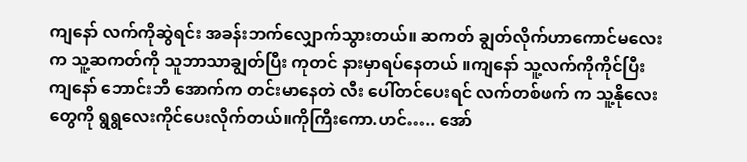ကျနော် လက်ကိုဆွဲရင်း အခန်းဘက်လျှောက်သွားတယ်။ ဆကတ် ချွတ်လိုက်ဟာကောင်မလေးက သူ့ဆကတ်ကို သူဘာသာချွတ်ပြီး ကုတင် နားမှာရပ်နေတယ် ။ကျနော် သူ့လက်ကိုကိုင်ပြီး ကျနော် ဘောင်းဘီ အောက်က တင်းမာနေတဲ လီး ပေါ်တင်ပေးရင် လက်တစ်ဖက် က သူ့နိုလေးတွေကို ရွရွလေးကိုင်ပေးလိုက်တယ်။ကိုကြီးကော.ဟင်….. အော်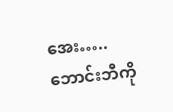အေး…..ဘောင်းဘီကို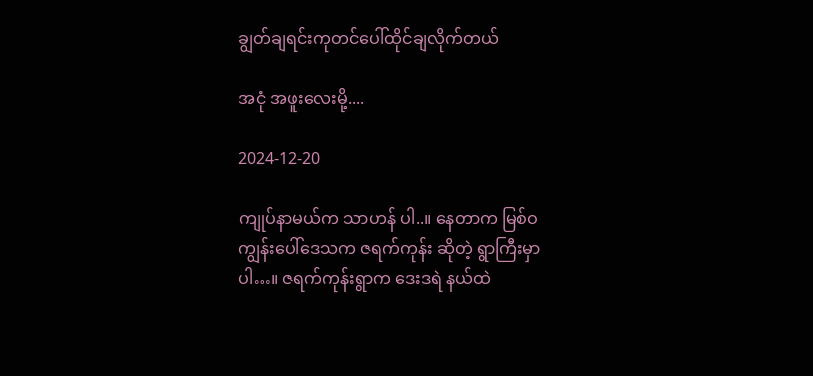ချွတ်ချရင်းကုတင်ပေါ်ထိုင်ချလိုက်တယ်

အငုံ အဖူးလေးမို့....

2024-12-20

ကျုပ်နာမယ်က သာဟန် ပါ..။ နေတာက မြစ်ဝကျွန်းပေါ်ဒေသက ဇရက်ကုန်း ဆိုတဲ့ ရွာကြီးမှာပါ…။ ဇရက်ကုန်းရွာက ဒေးဒရဲ နယ်ထဲ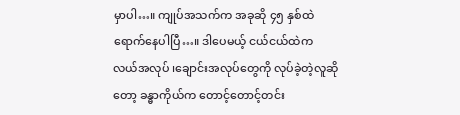မှာပါ…။ ကျုပ်အသက်က အခုဆို ၄၅ နှစ်ထဲ ရောက်နေပါပြီ…။ ဒါပေမယ့် ငယ်ငယ်ထဲက လယ်အလုပ် ၊ချောင်းအလုပ်တွေကို လုပ်ခဲ့တဲ့လူဆိုတော့ ခန္ဓာကိုယ်က တောင့်တောင့်တင်း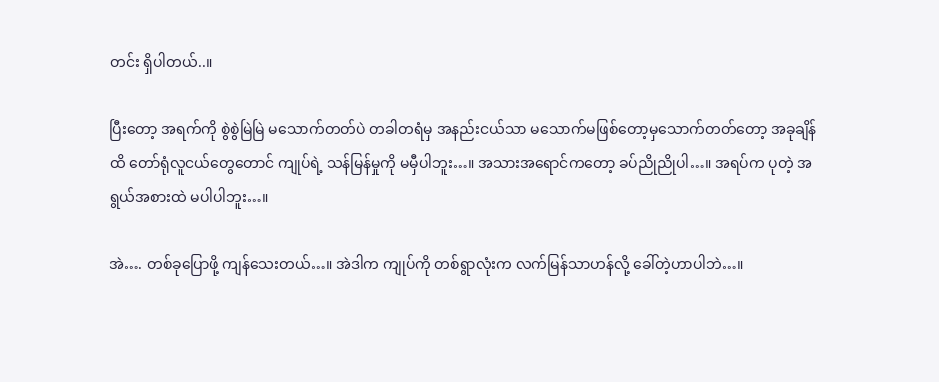တင်း ရှိပါတယ်..။

ပြီးတော့ အရက်ကို စွဲစွဲမြဲမြဲ မသောက်တတ်ပဲ တခါတရံမှ အနည်းငယ်သာ မသောက်မဖြစ်တော့မှသောက်တတ်တော့ အခုချိန်ထိ တော်ရုံလူငယ်တွေတောင် ကျုပ်ရဲ့ သန်မြန်မှုကို မမှီပါဘူး…။ အသားအရောင်ကတော့ ခပ်ညိုညိုပါ…။ အရပ်က ပုတဲ့ အရွယ်အစားထဲ မပါပါဘူး…။

အဲ…. တစ်ခုပြောဖို့ ကျန်သေးတယ်…။ အဲဒါက ကျုပ်ကို တစ်ရွာလုံးက လက်မြန်သာဟန်လို့ ခေါ်တဲ့ဟာပါဘဲ…။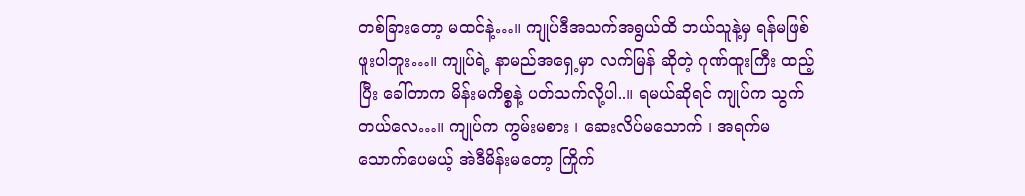တစ်ခြားတော့ မထင်နဲ့…။ ကျုပ်ဒီအသက်အရွယ်ထိ ဘယ်သူနဲ့မှ ရန်မဖြစ်ဖူးပါဘူး…။ ကျုပ်ရဲ့ နာမည်အရှေ့မှာ လက်မြန် ဆိုတဲ့ ဂုဏ်ထူးကြီး ထည့်ပြီး ခေါ်တာက မိန်းမကိစ္စနဲ့ ပတ်သက်လို့ပါ..။ ရမယ်ဆိုရင် ကျုပ်က သွက်တယ်လေ…။ ကျုပ်က ကွမ်းမစား ၊ ဆေးလိပ်မသောက် ၊ အရက်မသောက်ပေမယ့် အဲဒီမိန်းမတော့ ကြိုက်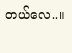တယ်လေ..။